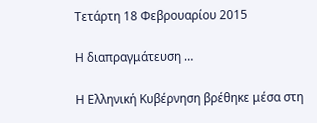Τετάρτη 18 Φεβρουαρίου 2015

Η διαπραγμάτευση …

Η Ελληνική Κυβέρνηση βρέθηκε μέσα στη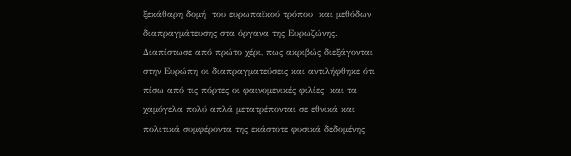ξεκάθαρη δομή  του ευρωπαϊκού τρόπου  και μεθόδων διαπραγμάτευσης στα όργανα της Ευρωζώνης. Διαπίστωσε από πρώτο χέρι, πως ακριβώς διεξάγονται στην Ευρώπη οι διαπραγματεύσεις και αντιλήφθηκε ότι πίσω από τις πόρτες οι φαινομενικές φιλίες  και τα χαμόγελα πολύ απλά μετατρέπονται σε εθνικά και πολιτικά συμφέροντα της εκάστοτε φυσικά δεδομένης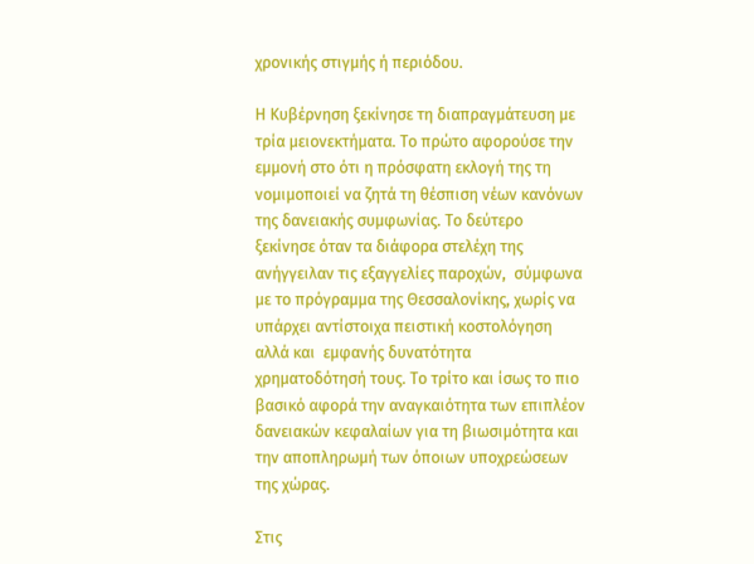χρονικής στιγμής ή περιόδου.

Η Κυβέρνηση ξεκίνησε τη διαπραγμάτευση με τρία μειονεκτήματα. Το πρώτο αφορούσε την εμμονή στο ότι η πρόσφατη εκλογή της τη νομιμοποιεί να ζητά τη θέσπιση νέων κανόνων της δανειακής συμφωνίας. Το δεύτερο ξεκίνησε όταν τα διάφορα στελέχη της ανήγγειλαν τις εξαγγελίες παροχών,  σύμφωνα με το πρόγραμμα της Θεσσαλονίκης, χωρίς να υπάρχει αντίστοιχα πειστική κοστολόγηση αλλά και  εμφανής δυνατότητα χρηματοδότησή τους. Το τρίτο και ίσως το πιο βασικό αφορά την αναγκαιότητα των επιπλέον δανειακών κεφαλαίων για τη βιωσιμότητα και την αποπληρωμή των όποιων υποχρεώσεων  της χώρας.

Στις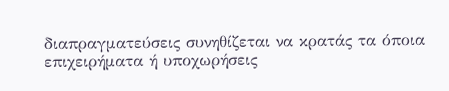διαπραγματεύσεις συνηθίζεται να κρατάς τα όποια επιχειρήματα ή υποχωρήσεις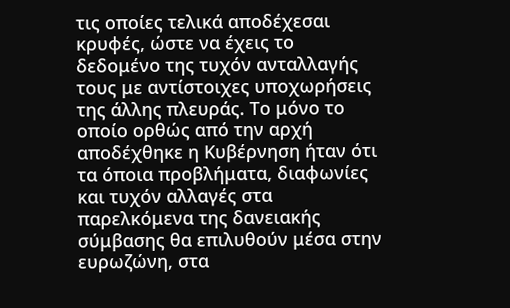τις οποίες τελικά αποδέχεσαι κρυφές, ώστε να έχεις το δεδομένο της τυχόν ανταλλαγής τους με αντίστοιχες υποχωρήσεις της άλλης πλευράς. Το μόνο το οποίο ορθώς από την αρχή αποδέχθηκε η Κυβέρνηση ήταν ότι τα όποια προβλήματα, διαφωνίες και τυχόν αλλαγές στα παρελκόμενα της δανειακής σύμβασης θα επιλυθούν μέσα στην ευρωζώνη, στα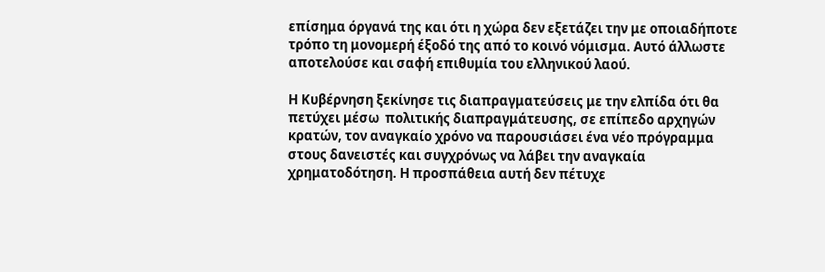επίσημα όργανά της και ότι η χώρα δεν εξετάζει την με οποιαδήποτε τρόπο τη μονομερή έξοδό της από το κοινό νόμισμα. Αυτό άλλωστε αποτελούσε και σαφή επιθυμία του ελληνικού λαού.

Η Κυβέρνηση ξεκίνησε τις διαπραγματεύσεις με την ελπίδα ότι θα πετύχει μέσω  πολιτικής διαπραγμάτευσης, σε επίπεδο αρχηγών κρατών, τον αναγκαίο χρόνο να παρουσιάσει ένα νέο πρόγραμμα στους δανειστές και συγχρόνως να λάβει την αναγκαία χρηματοδότηση. Η προσπάθεια αυτή δεν πέτυχε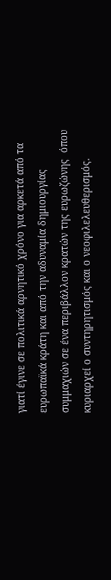γιατί έγινε σε πολιτικά αρνητικό χρόνο για αρκετά από τα ευρωπαϊκά κράτη και από την αδυναμία δημιουργίας συμμαχιών σε ένα περιβάλλον κρατών της ευρωζώνης  όπου κυριαρχεί ο συντηρητισμός και ο νεοφιλελευθερισμός.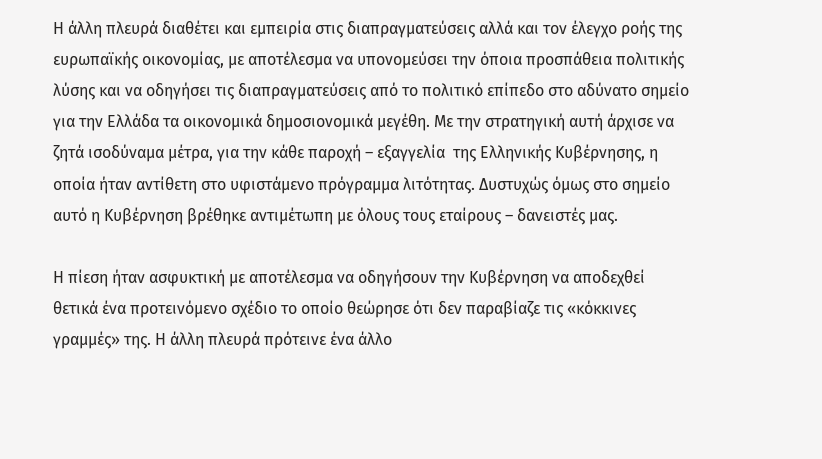Η άλλη πλευρά διαθέτει και εμπειρία στις διαπραγματεύσεις αλλά και τον έλεγχο ροής της ευρωπαϊκής οικονομίας, με αποτέλεσμα να υπονομεύσει την όποια προσπάθεια πολιτικής λύσης και να οδηγήσει τις διαπραγματεύσεις από το πολιτικό επίπεδο στο αδύνατο σημείο για την Ελλάδα τα οικονομικά δημοσιονομικά μεγέθη. Με την στρατηγική αυτή άρχισε να ζητά ισοδύναμα μέτρα, για την κάθε παροχή – εξαγγελία  της Ελληνικής Κυβέρνησης, η οποία ήταν αντίθετη στο υφιστάμενο πρόγραμμα λιτότητας. Δυστυχώς όμως στο σημείο αυτό η Κυβέρνηση βρέθηκε αντιμέτωπη με όλους τους εταίρους – δανειστές μας.

Η πίεση ήταν ασφυκτική με αποτέλεσμα να οδηγήσουν την Κυβέρνηση να αποδεχθεί θετικά ένα προτεινόμενο σχέδιο το οποίο θεώρησε ότι δεν παραβίαζε τις «κόκκινες γραμμές» της. Η άλλη πλευρά πρότεινε ένα άλλο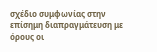σχέδιο συμφωνίας στην επίσημη διαπραγμάτευση με όρους οι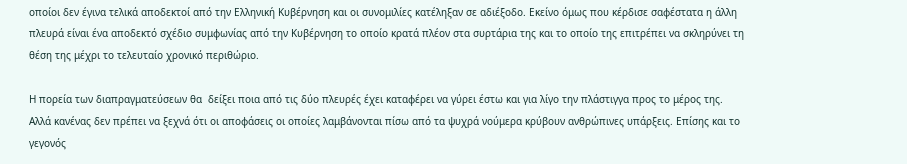οποίοι δεν έγινα τελικά αποδεκτοί από την Ελληνική Κυβέρνηση και οι συνομιλίες κατέληξαν σε αδιέξοδο. Εκείνο όμως που κέρδισε σαφέστατα η άλλη πλευρά είναι ένα αποδεκτό σχέδιο συμφωνίας από την Κυβέρνηση το οποίο κρατά πλέον στα συρτάρια της και το οποίο της επιτρέπει να σκληρύνει τη θέση της μέχρι το τελευταίο χρονικό περιθώριο.

Η πορεία των διαπραγματεύσεων θα  δείξει ποια από τις δύο πλευρές έχει καταφέρει να γύρει έστω και για λίγο την πλάστιγγα προς το μέρος της. Αλλά κανένας δεν πρέπει να ξεχνά ότι οι αποφάσεις οι οποίες λαμβάνονται πίσω από τα ψυχρά νούμερα κρύβουν ανθρώπινες υπάρξεις. Επίσης και το γεγονός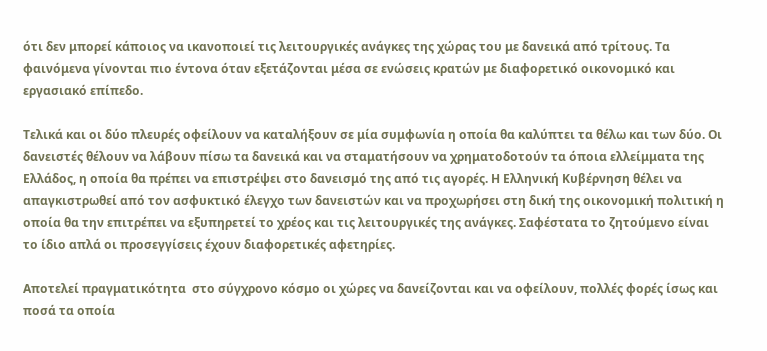ότι δεν μπορεί κάποιος να ικανοποιεί τις λειτουργικές ανάγκες της χώρας του με δανεικά από τρίτους. Τα φαινόμενα γίνονται πιο έντονα όταν εξετάζονται μέσα σε ενώσεις κρατών με διαφορετικό οικονομικό και εργασιακό επίπεδο.

Τελικά και οι δύο πλευρές οφείλουν να καταλήξουν σε μία συμφωνία η οποία θα καλύπτει τα θέλω και των δύο. Οι δανειστές θέλουν να λάβουν πίσω τα δανεικά και να σταματήσουν να χρηματοδοτούν τα όποια ελλείμματα της Ελλάδος, η οποία θα πρέπει να επιστρέψει στο δανεισμό της από τις αγορές. Η Ελληνική Κυβέρνηση θέλει να απαγκιστρωθεί από τον ασφυκτικό έλεγχο των δανειστών και να προχωρήσει στη δική της οικονομική πολιτική η οποία θα την επιτρέπει να εξυπηρετεί το χρέος και τις λειτουργικές της ανάγκες. Σαφέστατα το ζητούμενο είναι το ίδιο απλά οι προσεγγίσεις έχουν διαφορετικές αφετηρίες.

Αποτελεί πραγματικότητα  στο σύγχρονο κόσμο οι χώρες να δανείζονται και να οφείλουν, πολλές φορές ίσως και ποσά τα οποία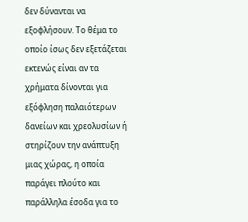δεν δύνανται να εξοφλήσουν. Το θέμα το οποίο ίσως δεν εξετάζεται εκτενώς είναι αν τα χρήματα δίνονται για εξόφληση παλαιότερων δανείων και χρεολυσίων ή στηρίζουν την ανάπτυξη μιας χώρας, η οποία παράγει πλούτο και παράλληλα έσοδα για το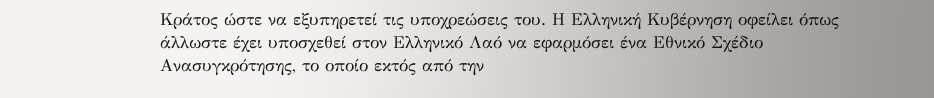Κράτος ώστε να εξυπηρετεί τις υποχρεώσεις του. Η Ελληνική Κυβέρνηση οφείλει όπως άλλωστε έχει υποσχεθεί στον Ελληνικό Λαό να εφαρμόσει ένα Εθνικό Σχέδιο Ανασυγκρότησης, το οποίο εκτός από την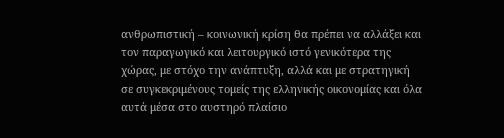ανθρωπιστική – κοινωνική κρίση θα πρέπει να αλλάξει και τον παραγωγικό και λειτουργικό ιστό γενικότερα της χώρας, με στόχο την ανάπτυξη, αλλά και με στρατηγική σε συγκεκριμένους τομείς της ελληνικής οικονομίας και όλα αυτά μέσα στο αυστηρό πλαίσιο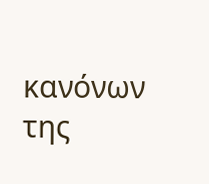κανόνων της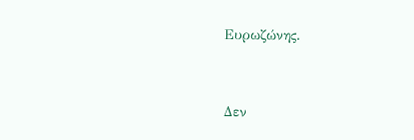Ευρωζώνης.


Δεν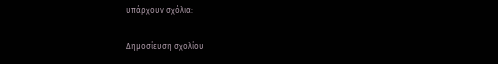υπάρχουν σχόλια:

Δημοσίευση σχολίου